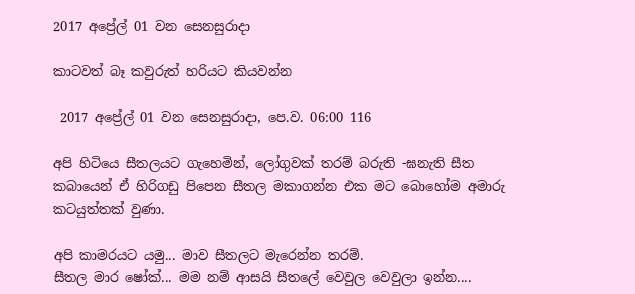2017 අප්‍රේල් 01 වන සෙනසුරාදා

කාටවත් බෑ කවුරුත් හරියට කියවන්න

 2017 අප්‍රේල් 01 වන සෙනසුරාදා, පෙ.ව. 06:00 116

අපි හිටියෙ සීතලයට ගැහෙමින්, ලෝගුවක් තරම් බරුති -ඝනැති සීත කබායෙන් ඒ හිරිගඩු පිපෙන සීතල මකාගන්න එක මට බොහෝම අමාරු කටයුත්තක් වුණා.

අපි කාමරයට යමු... මාව සීතලට මැරෙන්න තරම්.
සීතල මාර ෂෝක්... මම නම් ආසයි සීතලේ වෙවුල වෙවුලා ඉන්න....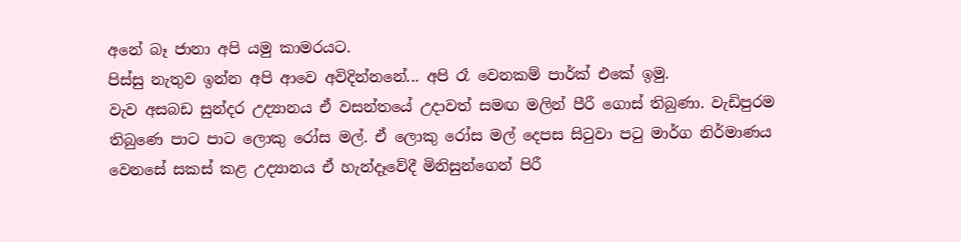අනේ බෑ ජානා අපි යමු කාමරයට.
පිස්සු නැතුව ඉන්න අපි ආවෙ අවිදින්නනේ... අපි රෑ වෙනකම් පාර්ක් එකේ ඉමු.
වැව අසබඩ සුන්දර උද්‍යානය ඒ වසන්තයේ උදාවත් සමඟ මලින් පීරී ගොස් තිබුණා. වැඩිපුරම තිබුණෙ පාට පාට ලොකු රෝස මල්. ඒ ලොකු රෝස මල් දෙපස සිටුවා පටු මාර්ග නිර්මාණය වෙනසේ සකස් කළ උද්‍යානය ඒ හැන්දෑවේදී මිනිසුන්ගෙන් පිරී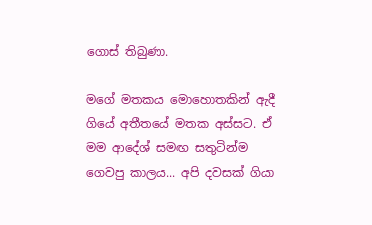ගොස් තිබුණා.

මගේ මතකය මොහොතකින් ඇදී ගියේ අතීතයේ මතක අස්සට. ඒ මම ආදේශ් සමඟ සතුටින්ම ගෙවපු කාලය... අපි දවසක් ගියා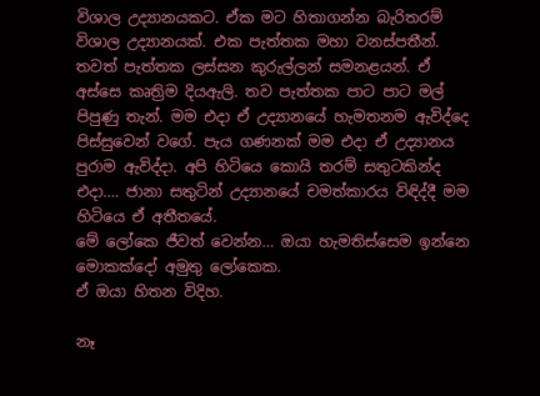විශාල උද්‍යානයකට. ඒක මට හිතාගන්න බැරිතරම් විශාල උද්‍යානයක්. එක පැත්තක මහා වනස්පතීන්. තවත් පැත්තක ලස්සන කුරුල්ලන් සමනළයන්. ඒ අස්සෙ කෘත්‍රිම දියඇලි. තව පැත්තක පාට පාට මල් පිපුණු තැන්. මම එදා ඒ උද්‍යානයේ හැමතනම ඇවිද්දෙ පිස්සුවෙන් වගේ. පැය ගණනක් මම එදා ඒ උද්‍යානය පුරාම ඇවිද්දා. අපි හිටියෙ කොයි තරම් සතුටකින්ද එදා.... ජානා සතුටින් උද්‍යානයේ චමත්කාරය විඳිද්දී මම හිටියෙ ඒ අතීතයේ.
මේ ලෝකෙ ජීවත් වෙන්න... ඔයා හැමතිස්සෙම ඉන්නෙ මොකක්දෝ අමුතු ලෝකෙක.
ඒ ඔයා හිතන විදිහ.

නෑ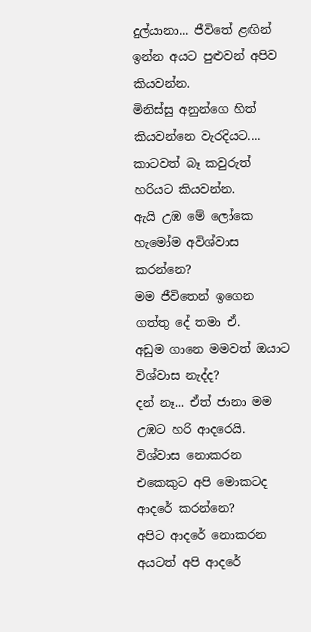දුල්යානා... ජීවිතේ ළඟින් ඉන්න අයට පුළුවන් අපිව කියවන්න.
මිනිස්සු අනුන්ගෙ හිත් කියවන්නෙ වැරදියට.... කාටවත් බෑ කවුරුත් හරියට කියවන්න.
ඇයි උඹ මේ ලෝකෙ හැමෝම අවිශ්වාස කරන්නෙ?
මම ජීවිතෙන් ඉගෙන ගත්තු දේ තමා ඒ.
අඩුම ගානෙ මමවත් ඔයාට විශ්වාස නැද්ද?
දන් නෑ... ඒත් ජානා මම උඹට හරි ආදරෙයි.
විශ්වාස නොකරන එකෙකුට අපි මොකටද ආදරේ කරන්නෙ?
අපිට ආදරේ නොකරන අයටත් අපි ආදරේ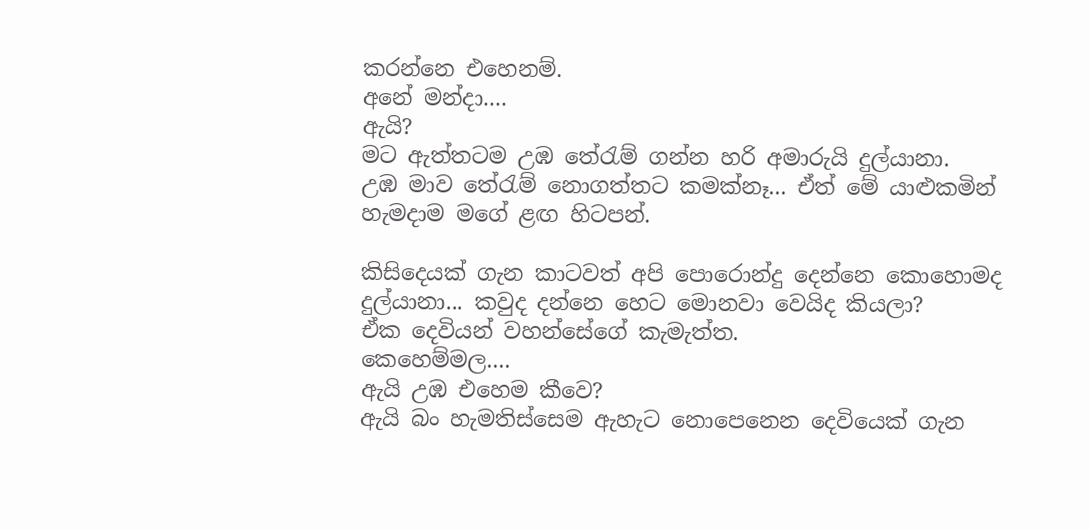කරන්නෙ එහෙනම්.
අනේ මන්දා....
ඇයි?
මට ඇත්තටම උඹ තේරැම් ගන්න හරි අමාරුයි දුල්යානා.
උඹ මාව තේරැම් නොගත්තට කමක්නෑ... ඒත් මේ යාළුකමින් හැමදාම මගේ ළඟ හිටපන්.

කිසිදෙයක් ගැන කාටවත් අපි පොරොන්දු දෙන්නෙ කොහොමද දුල්යානා... කවුද දන්නෙ හෙට මොනවා වෙයිද කියලා?
ඒක දෙවියන් වහන්සේගේ කැමැත්ත.
කෙහෙම්මල....
ඇයි උඹ එහෙම කීවෙ?
ඇයි බං හැමතිස්සෙම ඇහැට නොපෙනෙන දෙවියෙක් ගැන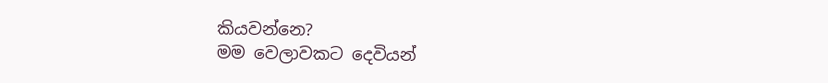කියවන්නෙ?
මම වෙලාවකට දෙවියන්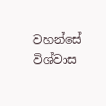වහන්සේ විශ්වාස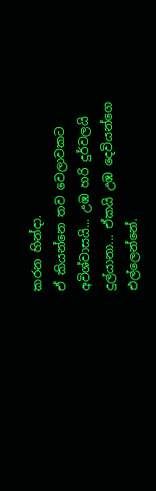කරන හින්දා.
ඒ කියන්නෙ තව වෙලාවකට අවිශ්වාසයි... උඹ හරි දුර්වලයි දුල්යානා... ඒකයි උඹ දෙවියන්ගෙ එල්ලෙන්නේ.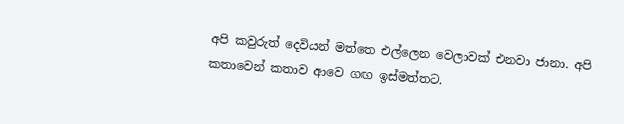අපි කවුරුත් දෙවියන් මත්තෙ එල්ලෙන වෙලාවක් එනවා ජානා. අපි කතාවෙන් කතාව ආවෙ ගඟ ඉස්මත්තට.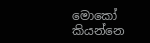මොකෝ කියන්නෙ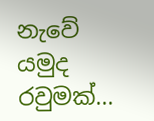නැවේ යමුද රවුමක්...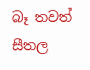බෑ තවත් සීතල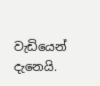වැඩියෙන් දැනෙයි.